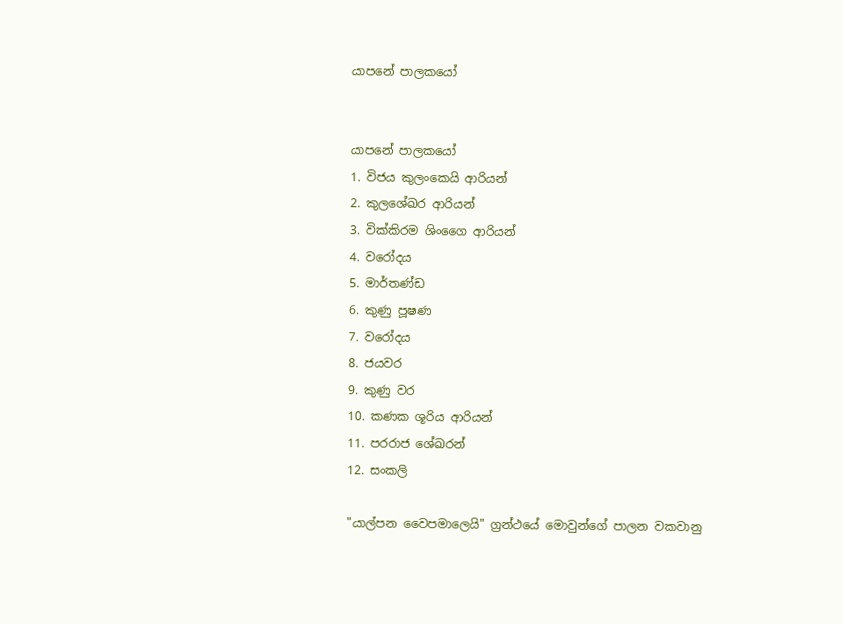යාපනේ පාලකයෝ


යාපනේ පාලකයෝ
1. විජය කුලංකෙයි ආරියන්
2. කුලශේඛර ආරියන්
3. වික්‌කිරම ශිංගෛ ආරියන්
4. වරෝදය
5. මාර්තණ්‌ඩ
6. කුණු පූෂණ
7. වරෝදය
8. ජයවර
9. කුණු වර
10. කණක ශූරිය ආරියන්
11. පරරාජ ශේඛරන්
12. සංකලි

"යාල්පන වෛපමාලෙයි" ග්‍රන්ථයේ මොවුන්ගේ පාලන වකවානු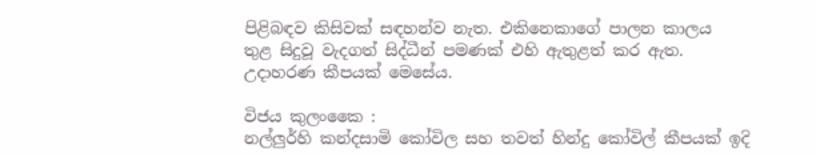පිළිබඳව කිසිවක් සඳහන්ව නැත. එකිනෙකාගේ පාලන කාලය
තුළ සිදුවූ වැදගත් සිද්ධීන් පමණක්‌ එහි ඇතුළත් කර ඇත. උදාහරණ කීපයක්‌ මෙසේය.

විජය කුලංකෛ :
නල්ලුර්හි කන්දසාමි කෝවිල සහ තවත් හින්දු කෝවිල් කීපයක්‌ ඉදි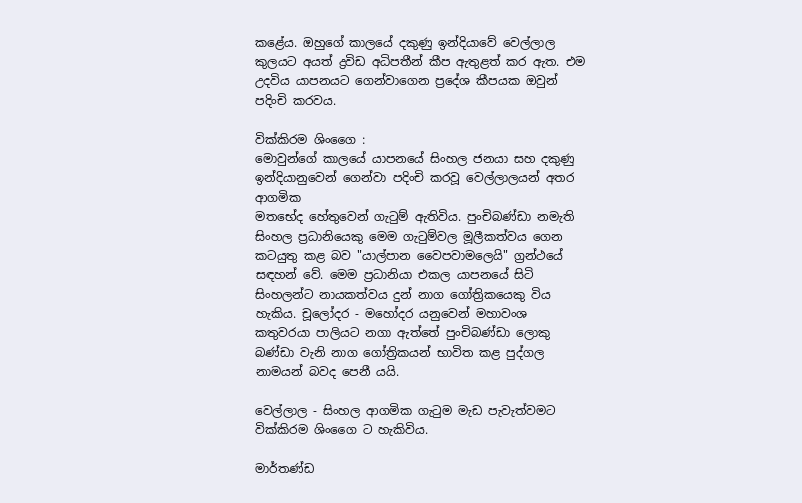කළේය. ඔහුගේ කාලයේ දකුණු ඉන්දියාවේ වෙල්ලාල කුලයට අයත් ද්‍රවිඩ අධිපතීන් කීප ඇතුළත් කර ඇත. එම උදවිය යාපනයට ගෙන්වාගෙන ප්‍රදේශ කීපයක ඔවුන් පදිංචි කරවය.

වික්‌කිරම ශිංගෛ :
මොවුන්ගේ කාලයේ යාපනයේ සිංහල ජනයා සහ දකුණු ඉන්දියානුවෙන් ගෙන්වා පදිංචි කරවූ වෙල්ලාලයන් අතර ආගමික
මතභේද හේතුවෙන් ගැටුම් ඇතිවිය. පුංචිබණ්‌ඩා නමැති සිංහල ප්‍රධානියෙකු මෙම ගැටුම්වල මූලීකත්වය ගෙන කටයුතු කළ බව "යාල්පාන වෛපවාමලෙයි" ග්‍රන්ථයේ සඳහන් වේ. මෙම ප්‍රධානියා එකල යාපනයේ සිටි සිංහලන්ට නායකත්වය දුන් නාග ගෝත්‍රිකයෙකු විය හැකිය. චූලෝදර - මහෝදර යනුවෙන් මහාවංශ කතුවරයා පාලියට නගා ඇත්තේ පුංචිබණ්‌ඩා ලොකු බණ්‌ඩා වැනි නාග ගෝත්‍රිකයන් භාවිත කළ පුද්ගල නාමයන් බවද පෙනී යයි.

වෙල්ලාල - සිංහල ආගමික ගැටුම මැඩ පැවැත්වමට වික්‌කිරම ශිංගෛ ට හැකිවිය.

මාර්තණ්‌ඩ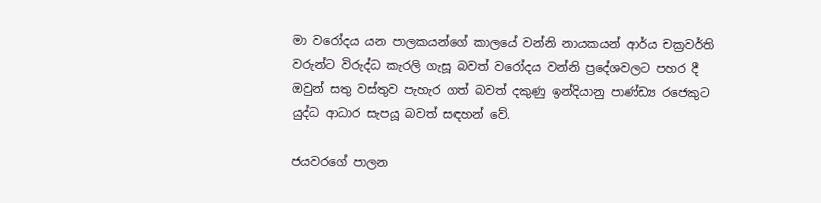මා වරෝදය යන පාලකයන්ගේ කාලයේ වන්නි නායකයන් ආර්ය චක්‍රවර්ති වරුන්ට විරුද්ධ කැරලි ගැසූ බවත් වරෝදය වන්නි ප්‍රදේශවලට පහර දී ඔවුන් සතු වස්‌තුව පැහැර ගත් බවත් දකුණු ඉන්දියානු පාණ්‌ඩ්‍ය රජෙකුට යුද්ධ ආධාර සැපයූ බවත් සඳහන් වේ.

ජයවරගේ පාලන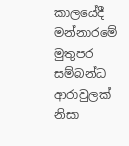කාලයේදී මන්නාරමේ මුතුපර සම්බන්ධ ආරාවුලක්‌ නිසා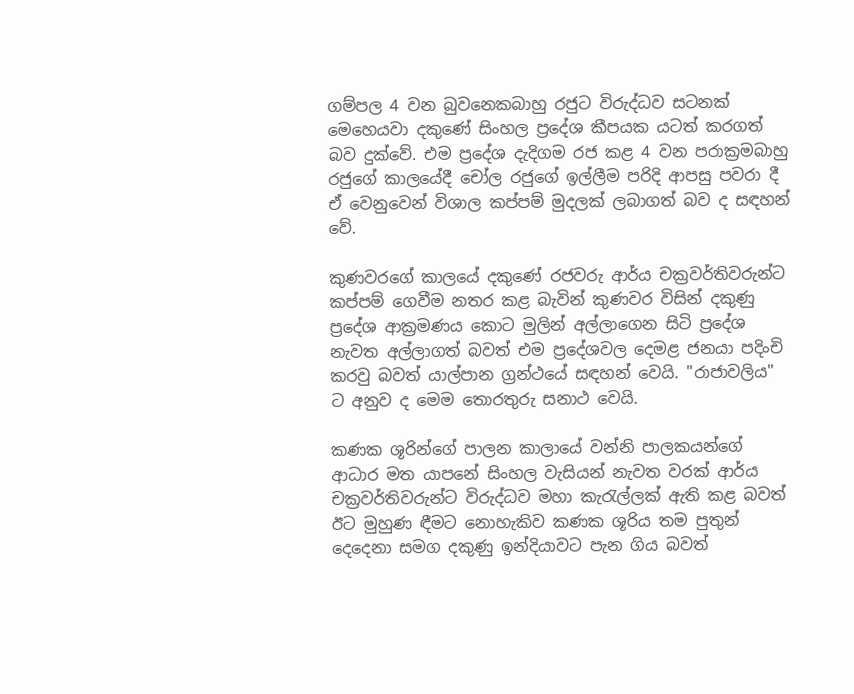ගම්පල 4 වන බුවනෙකබාහු රජුට විරුද්ධව සටනක්‌ මෙහෙයවා දකුණේ සිංහල ප්‍රදේශ කීපයක යටත් කරගත් බව දුක්‌වේ. එම ප්‍රදේශ දැදිගම රජ කළ 4 වන පරාක්‍රමබාහු
රජුගේ කාලයේදී චෝල රජුගේ ඉල්ලීම පරිදි ආපසු පවරා දී ඒ වෙනුවෙන් විශාල කප්පම් මුදලක්‌ ලබාගත් බව ද සඳහන් වේ.

කුණවරගේ කාලයේ දකුණේ රජවරු ආර්ය චක්‍රවර්තිවරුන්ට කප්පම් ගෙවීම නතර කළ බැවින් කුණවර විසින් දකුණු ප්‍රදේශ ආක්‍රමණය කොට මුලින් අල්ලාගෙන සිටි ප්‍රදේශ නැවත අල්ලාගත් බවත් එම ප්‍රදේශවල දෙමළ ජනයා පදිංචි කරවු බවත් යාල්පාන ග්‍රන්ථයේ සඳහන් වෙයි. "රාජාවලිය" ට අනුව ද මෙම තොරතුරු සනාථ වෙයි.

කණක ශූරින්ගේ පාලන කාලායේ වන්නි පාලකයන්ගේ ආධාර මත යාපනේ සිංහල වැසියන් නැවත වරක්‌ ආර්ය චක්‍රවර්තිවරුන්ට විරුද්ධව මහා කැරැල්ලක්‌ ඇති කළ බවත් ඊට මුහුණ ඳීමට නොහැකිව කණක ශූරිය තම පුතුන් දෙදෙනා සමග දකුණු ඉන්දියාවට පැන ගිය බවත්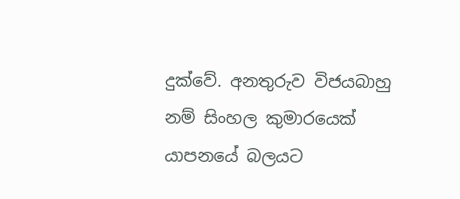දුක්‌වේ. අනතුරුව විජයබාහු නම් සිංහල කුමාරයෙක්‌ යාපනයේ බලයට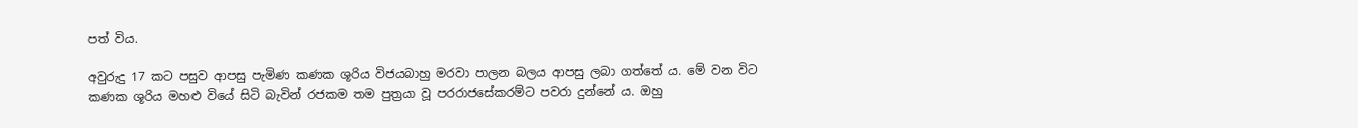පත් විය.

අවුරුදු 17 කට පසුව ආපසු පැමිණ කණක ශූරිය විජයබාහු මරවා පාලන බලය ආපසු ලබා ගත්තේ ය. මේ වන විට කණක ශූරිය මහළු වියේ සිටි බැවින් රජකම තම පුත්‍රයා වූ පරරාජසේකරම්ට පවරා දුන්නේ ය. ඔහු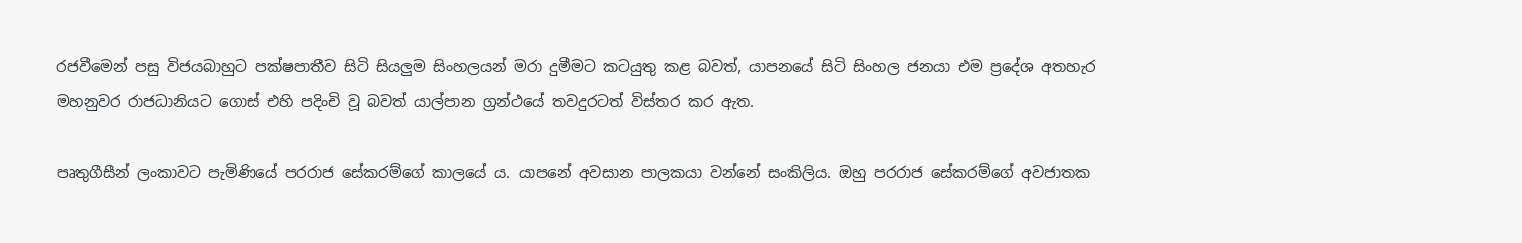රජවීමෙන් පසු විජයබාහුට පක්‌ෂපාතීව සිටි සියලුම සිංහලයන් මරා දුමීමට කටයුතු කළ බවත්, යාපනයේ සිටි සිංහල ජනයා එම ප්‍රදේශ අතහැර මහනුවර රාජධානියට ගොස්‌ එහි පදිංචි වූ බවත් යාල්පාන ග්‍රන්ථයේ තවදුරටත් විස්‌තර කර ඇත.

පෘතුගීසීන් ලංකාවට පැමිණියේ පරරාජ සේකරම්ගේ කාලයේ ය. යාපනේ අවසාන පාලකයා වන්නේ සංකිලිය. ඔහු පරරාජ සේකරම්ගේ අවජාතක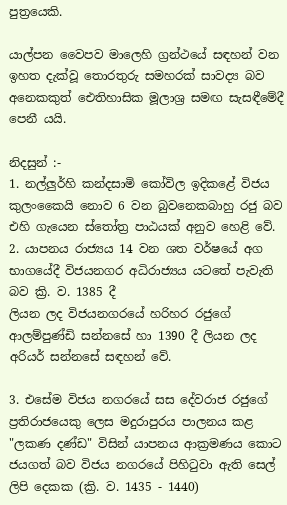පුත්‍රයෙකි.

යාල්පන වෛපව මාලෙහි ග්‍රන්ථයේ සඳහන් වන ඉහත දැක්‌වූ තොරතුරු සමහරක්‌ සාවද්‍ය බව අනෙකකුත් ඓතිහාසික මූලාශ්‍ර සමඟ සැසඳීමේදී පෙනී යයි.

නිදසුන් :-
1. නල්ලුර්හි කන්දසාමි කෝවිල ඉදිකළේ විජය කුලංකෛයි නොව 6 වන බුවනෙකබාහු රජු බව එහි ගැයෙන ස්‌තෝත්‍ර පාඨයක්‌ අනුව හෙළි වේ.
2. යාපනය රාජ්‍යය 14 වන ශත වර්ෂයේ අග භාගයේදී විජයනගර අධිරාජ්‍යය යටතේ පැවැති බව ක්‍රි. ව. 1385 දී
ලියන ලද විජයනගරයේ හරිහර රජුගේ ආලම්පුණ්‌ඩි සන්නසේ හා 1390 දී ලියන ලද අරියර් සන්නසේ සඳහන් වේ.

3. එසේම විජය නගරයේ සස දේවරාජ රජුගේ ප්‍රතිරාජයෙකු ලෙස මදුරාපුරය පාලනය කළ "ලකණ දණ්‌ඩ" විසින් යාපනය ආක්‍රමණය කොට ජයගත් බව විජය නගරයේ පිහිටුවා ඇති සෙල් ලිපි දෙකක (ක්‍රි. ව. 1435 - 1440)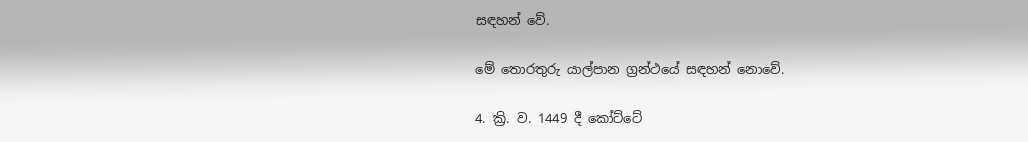සඳහන් වේ.

මේ තොරතුරු යාල්පාන ග්‍රන්ථයේ සඳහන් නොවේ.

4. ක්‍රි. ව. 1449 දී කෝට්‌ටේ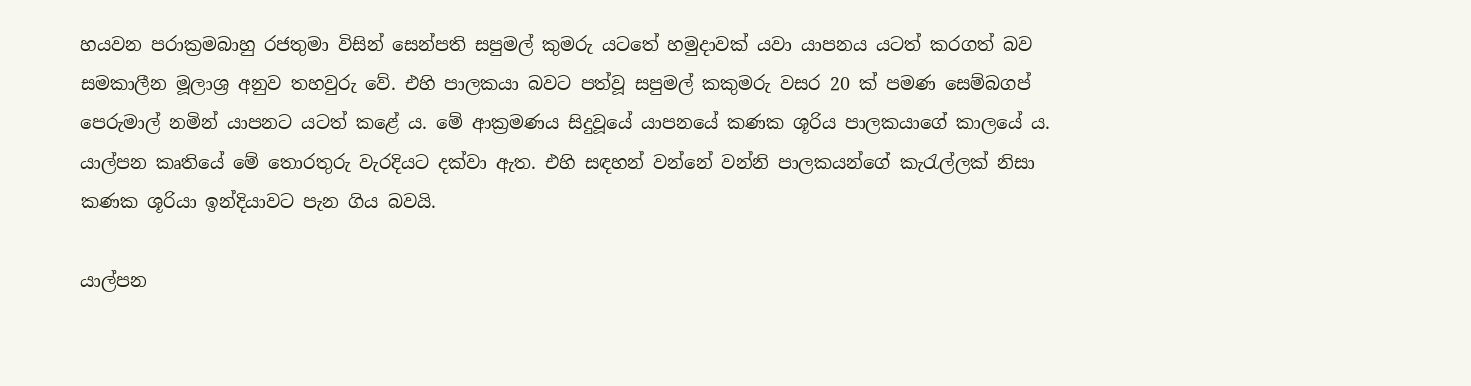හයවන පරාක්‍රමබාහු රජතුමා විසින් සෙන්පති සපුමල් කුමරු යටතේ හමුදාවක්‌ යවා යාපනය යටත් කරගත් බව සමකාලීන මූලාශ්‍ර අනුව තහවුරු වේ. එහි පාලකයා බවට පත්වූ සපුමල් කකුමරු වසර 20 ක්‌ පමණ සෙම්බගප් පෙරුමාල් නමින් යාපනට යටත් කළේ ය. මේ ආක්‍රමණය සිදුවූයේ යාපනයේ කණක ශූරිය පාලකයාගේ කාලයේ ය. යාල්පන කෘතියේ මේ තොරතුරු වැරදියට දක්‌වා ඇත. එහි සඳහන් වන්නේ වන්නි පාලකයන්ගේ කැරැල්ලක්‌ නිසා කණක ශූරියා ඉන්දියාවට පැන ගිය බවයි.

යාල්පන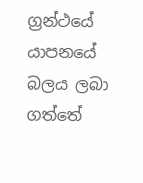ග්‍රන්ථයේ යාපනයේ බලය ලබා ගත්තේ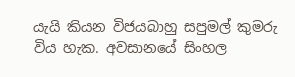යැයි කියන විජයබාහු සපුමල් කුමරු විය හැක. අවසානයේ සිංහල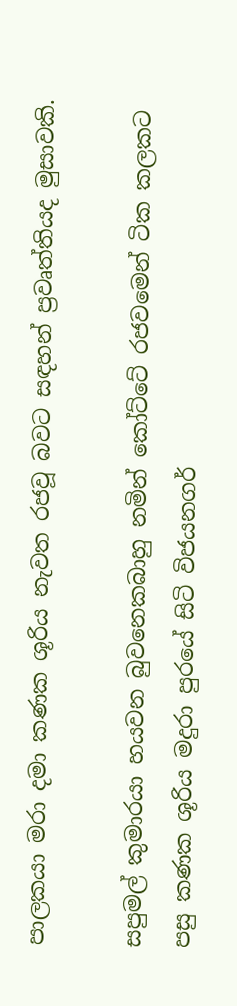පාලකයා මරා දමා කණක ශූරිය නැවත රජවූ බවට සඳහන් ප්‍රවෘත්තියද මුසාවකි.

සපුමල් කුමාරයා හයවන බුවනෙකබාහු නමින් කෝට්‌ටේ රජවමෙන් ටික කලකට පසු කණක ශූරිය මදුරා පුරයේ සිටි විජයනගර්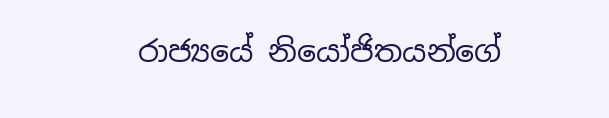රාජ්‍යයේ නියෝජිතයන්ගේ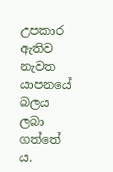උපකාර ඇතිව නැවත යාපනයේ බලය ලබා ගත්තේ ය.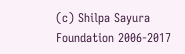(c) Shilpa Sayura Foundation 2006-2017